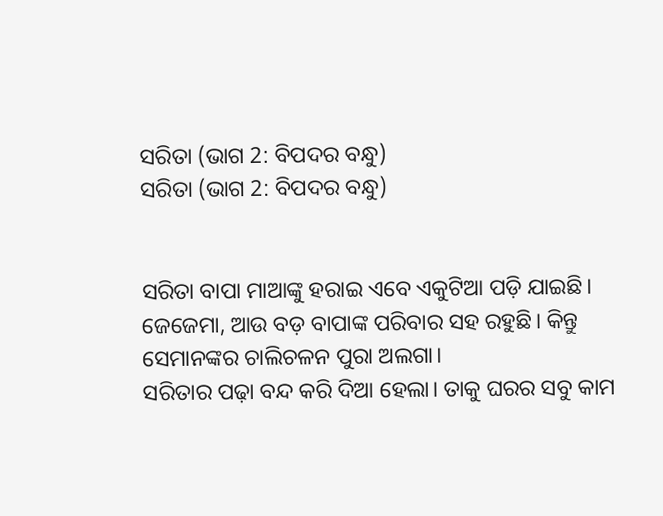ସରିତା (ଭାଗ 2: ବିପଦର ବନ୍ଧୁ)
ସରିତା (ଭାଗ 2: ବିପଦର ବନ୍ଧୁ)


ସରିତା ବାପା ମାଆଙ୍କୁ ହରାଇ ଏବେ ଏକୁଟିଆ ପଡ଼ି ଯାଇଛି। ଜେଜେମା, ଆଉ ବଡ଼ ବାପାଙ୍କ ପରିବାର ସହ ରହୁଛି। କିନ୍ତୁ ସେମାନଙ୍କର ଚାଲିଚଳନ ପୁରା ଅଲଗା।
ସରିତାର ପଢ଼ା ବନ୍ଦ କରି ଦିଆ ହେଲା। ତାକୁ ଘରର ସବୁ କାମ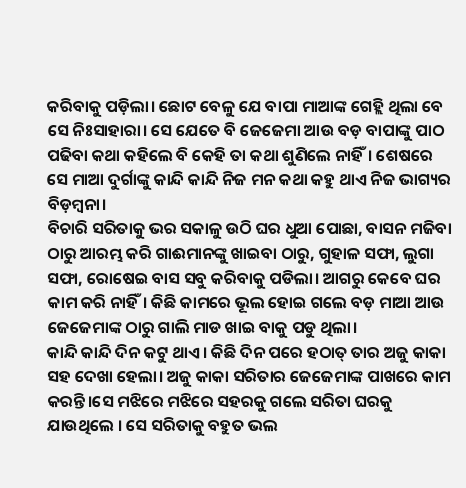କରିବାକୁ ପଡ଼ିଲା। ଛୋଟ ବେଳୁ ଯେ ବାପା ମାଆଙ୍କ ଗେହ୍ଲି ଥିଲା ବେ ସେ ନିଃସାହାରା। ସେ ଯେତେ ବି ଜେଜେମା ଆଉ ବଡ଼ ବାପାଙ୍କୁ ପାଠ ପଢିବା କଥା କହିଲେ ବି କେହି ତା କଥା ଶୁଣିଲେ ନାହିଁ। ଶେଷରେ ସେ ମାଆ ଦୁର୍ଗାଙ୍କୁ କାନ୍ଦି କାନ୍ଦି ନିଜ ମନ କଥା କହୁ ଥାଏ ନିଜ ଭାଗ୍ୟର ବିଡ଼ମ୍ବନା।
ବିଚାରି ସରିତାକୁ ଭର ସକାଳୁ ଉଠି ଘର ଧୁଆ ପୋଛା, ବାସନ ମଜିବା ଠାରୁ ଆରମ୍ଭ କରି ଗାଈମାନଙ୍କୁ ଖାଇବା ଠାରୁ, ଗୁହାଳ ସଫା, ଲୁଗା ସଫା, ରୋଷେଇ ବାସ ସବୁ କରିବାକୁ ପଡିଲା। ଆଗରୁ କେବେ ଘର କାମ କରି ନାହିଁ। କିଛି କାମରେ ଭୂଲ ହୋଇ ଗଲେ ବଡ଼ ମାଆ ଆଉ ଜେଜେମାଙ୍କ ଠାରୁ ଗାଲି ମାଡ ଖାଇ ବାକୁ ପଡୁ ଥିଲା।
କାନ୍ଦି କାନ୍ଦି ଦିନ କଟୁ ଥାଏ। କିଛି ଦିନ ପରେ ହଠାତ୍ ତାର ଅଜୁ କାକା ସହ ଦେଖା ହେଲା। ଅଜୁ କାକା ସରିତାର ଜେଜେମାଙ୍କ ପାଖରେ କାମ କରନ୍ତି।ସେ ମଝିରେ ମଝିରେ ସହରକୁ ଗଲେ ସରିତା ଘରକୁ ଯାଉଥିଲେ । ସେ ସରିତାକୁ ବହୁତ ଭଲ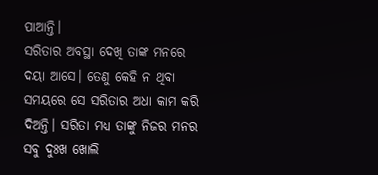ପାଆନ୍ତି।
ସରିତାର ଅବସ୍ଥା ଦେଖି ତାଙ୍କ ମନରେ ଦୟା ଆସେ। ତେଣୁ କେହି ନ ଥିବା ସମୟରେ ସେ ସରିତାର ଅଧା କାମ କରି ଦିଅନ୍ତି। ସରିତା ମଧ୍ୟ ତାଙ୍କୁ ନିଜର ମନର ସବୁ ଦୁଃଖ ଖୋଲି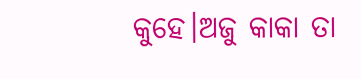କୁହେ।ଅଜୁ କାକା ତା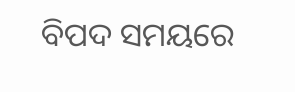ବିପଦ ସମୟରେ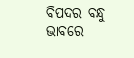ବିପଦର ବନ୍ଧୁ ଭାବରେ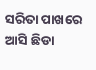ସରିତା ପାଖରେ ଆସି ଛିଡା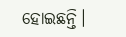ହୋଇଛନ୍ତି।